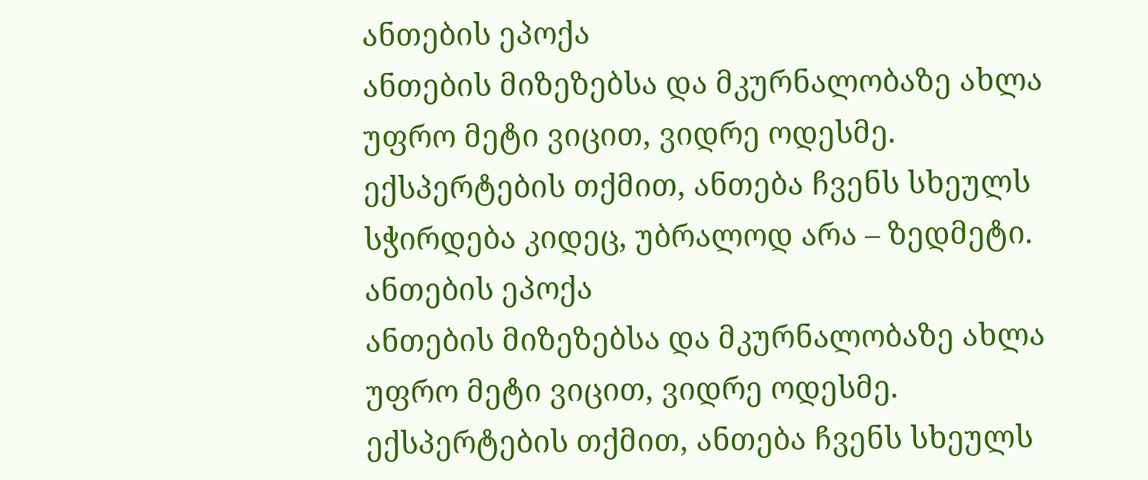ანთების ეპოქა
ანთების მიზეზებსა და მკურნალობაზე ახლა უფრო მეტი ვიცით, ვიდრე ოდესმე. ექსპერტების თქმით, ანთება ჩვენს სხეულს სჭირდება კიდეც, უბრალოდ არა – ზედმეტი.
ანთების ეპოქა
ანთების მიზეზებსა და მკურნალობაზე ახლა უფრო მეტი ვიცით, ვიდრე ოდესმე. ექსპერტების თქმით, ანთება ჩვენს სხეულს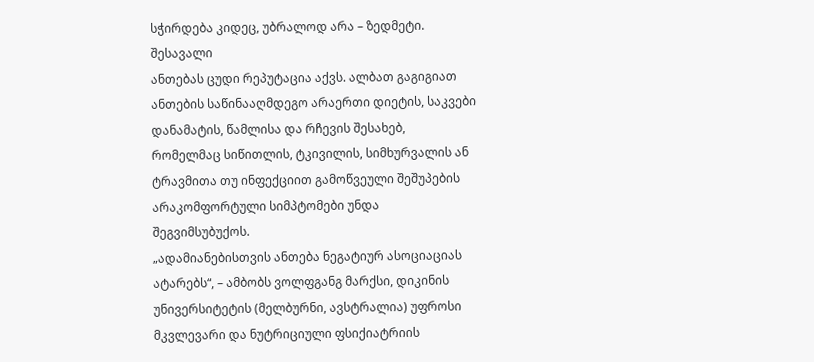სჭირდება კიდეც, უბრალოდ არა – ზედმეტი.
შესავალი
ანთებას ცუდი რეპუტაცია აქვს. ალბათ გაგიგიათ ანთების საწინააღმდეგო არაერთი დიეტის, საკვები დანამატის, წამლისა და რჩევის შესახებ, რომელმაც სიწითლის, ტკივილის, სიმხურვალის ან ტრავმითა თუ ინფექციით გამოწვეული შეშუპების არაკომფორტული სიმპტომები უნდა შეგვიმსუბუქოს.
„ადამიანებისთვის ანთება ნეგატიურ ასოციაციას ატარებს“, – ამბობს ვოლფგანგ მარქსი, დიკინის უნივერსიტეტის (მელბურნი, ავსტრალია) უფროსი მკვლევარი და ნუტრიციული ფსიქიატრიის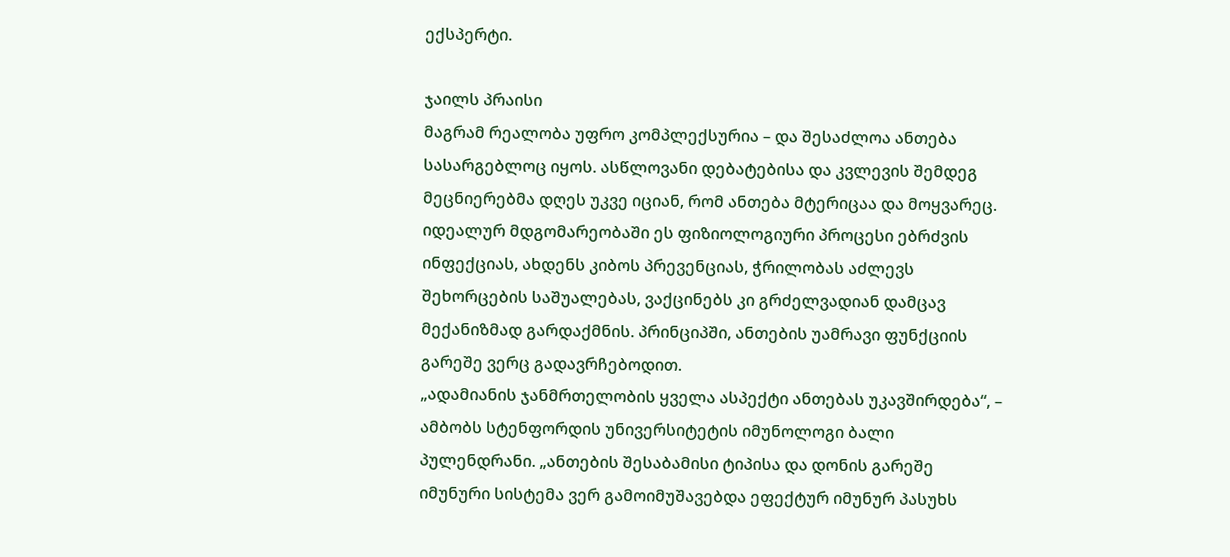ექსპერტი.

ჯაილს პრაისი
მაგრამ რეალობა უფრო კომპლექსურია – და შესაძლოა ანთება სასარგებლოც იყოს. ასწლოვანი დებატებისა და კვლევის შემდეგ მეცნიერებმა დღეს უკვე იციან, რომ ანთება მტერიცაა და მოყვარეც. იდეალურ მდგომარეობაში ეს ფიზიოლოგიური პროცესი ებრძვის ინფექციას, ახდენს კიბოს პრევენციას, ჭრილობას აძლევს შეხორცების საშუალებას, ვაქცინებს კი გრძელვადიან დამცავ მექანიზმად გარდაქმნის. პრინციპში, ანთების უამრავი ფუნქციის გარეშე ვერც გადავრჩებოდით.
„ადამიანის ჯანმრთელობის ყველა ასპექტი ანთებას უკავშირდება“, – ამბობს სტენფორდის უნივერსიტეტის იმუნოლოგი ბალი პულენდრანი. „ანთების შესაბამისი ტიპისა და დონის გარეშე იმუნური სისტემა ვერ გამოიმუშავებდა ეფექტურ იმუნურ პასუხს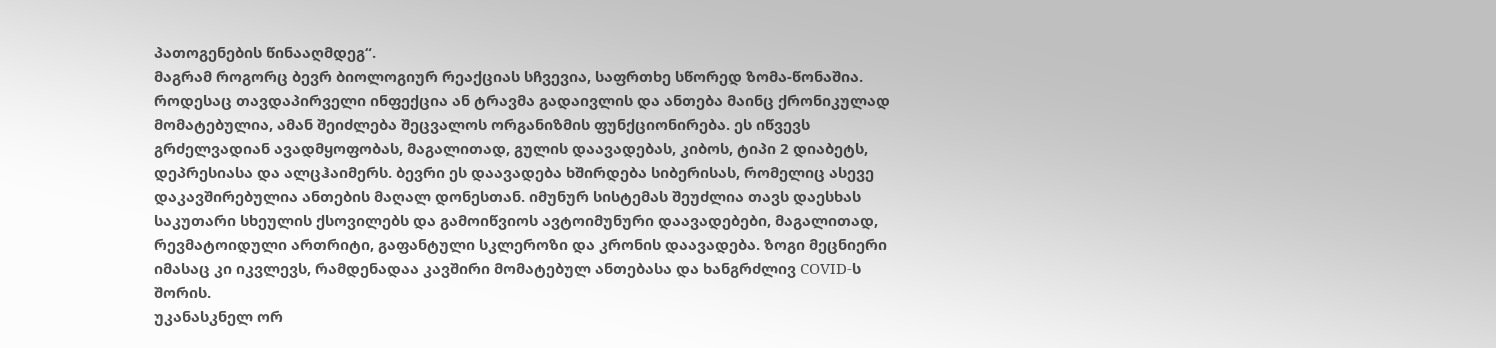პათოგენების წინააღმდეგ“.
მაგრამ როგორც ბევრ ბიოლოგიურ რეაქციას სჩვევია, საფრთხე სწორედ ზომა-წონაშია. როდესაც თავდაპირველი ინფექცია ან ტრავმა გადაივლის და ანთება მაინც ქრონიკულად მომატებულია, ამან შეიძლება შეცვალოს ორგანიზმის ფუნქციონირება. ეს იწვევს გრძელვადიან ავადმყოფობას, მაგალითად, გულის დაავადებას, კიბოს, ტიპი 2 დიაბეტს, დეპრესიასა და ალცჰაიმერს. ბევრი ეს დაავადება ხშირდება სიბერისას, რომელიც ასევე დაკავშირებულია ანთების მაღალ დონესთან. იმუნურ სისტემას შეუძლია თავს დაესხას საკუთარი სხეულის ქსოვილებს და გამოიწვიოს ავტოიმუნური დაავადებები, მაგალითად, რევმატოიდული ართრიტი, გაფანტული სკლეროზი და კრონის დაავადება. ზოგი მეცნიერი იმასაც კი იკვლევს, რამდენადაა კავშირი მომატებულ ანთებასა და ხანგრძლივ COVID-ს შორის.
უკანასკნელ ორ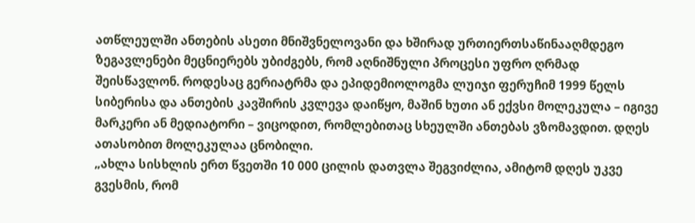ათწლეულში ანთების ასეთი მნიშვნელოვანი და ხშირად ურთიერთსაწინააღმდეგო ზეგავლენები მეცნიერებს უბიძგებს, რომ აღნიშნული პროცესი უფრო ღრმად შეისწავლონ. როდესაც გერიატრმა და ეპიდემიოლოგმა ლუიჯი ფერუჩიმ 1999 წელს სიბერისა და ანთების კავშირის კვლევა დაიწყო, მაშინ ხუთი ან ექვსი მოლეკულა – იგივე მარკერი ან მედიატორი – ვიცოდით, რომლებითაც სხეულში ანთებას ვზომავდით. დღეს ათასობით მოლეკულაა ცნობილი.
„ახლა სისხლის ერთ წვეთში 10 000 ცილის დათვლა შეგვიძლია, ამიტომ დღეს უკვე გვესმის, რომ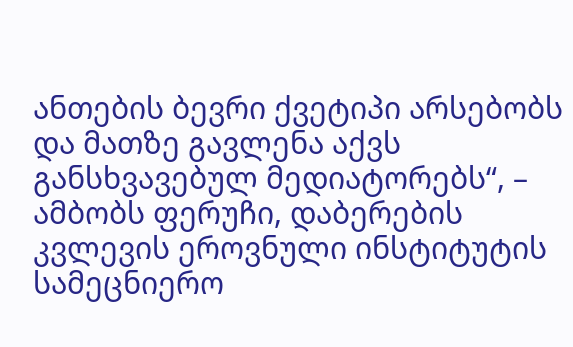ანთების ბევრი ქვეტიპი არსებობს და მათზე გავლენა აქვს განსხვავებულ მედიატორებს“, – ამბობს ფერუჩი, დაბერების კვლევის ეროვნული ინსტიტუტის სამეცნიერო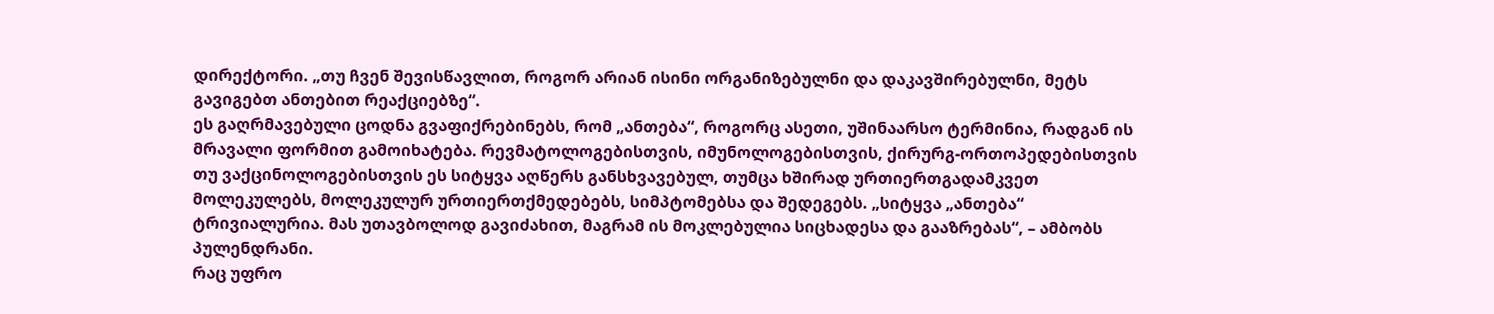დირექტორი. „თუ ჩვენ შევისწავლით, როგორ არიან ისინი ორგანიზებულნი და დაკავშირებულნი, მეტს გავიგებთ ანთებით რეაქციებზე“.
ეს გაღრმავებული ცოდნა გვაფიქრებინებს, რომ „ანთება“, როგორც ასეთი, უშინაარსო ტერმინია, რადგან ის მრავალი ფორმით გამოიხატება. რევმატოლოგებისთვის, იმუნოლოგებისთვის, ქირურგ-ორთოპედებისთვის თუ ვაქცინოლოგებისთვის ეს სიტყვა აღწერს განსხვავებულ, თუმცა ხშირად ურთიერთგადამკვეთ მოლეკულებს, მოლეკულურ ურთიერთქმედებებს, სიმპტომებსა და შედეგებს. „სიტყვა „ანთება“ ტრივიალურია. მას უთავბოლოდ გავიძახით, მაგრამ ის მოკლებულია სიცხადესა და გააზრებას“, – ამბობს პულენდრანი.
რაც უფრო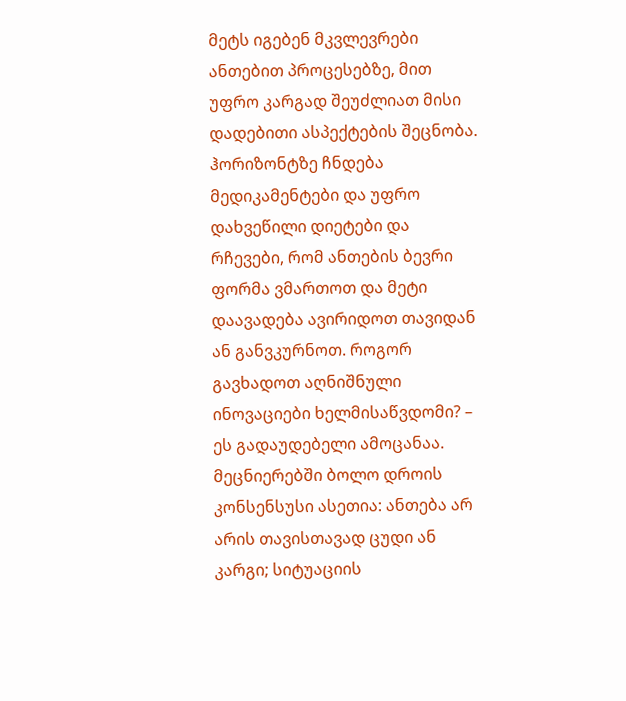მეტს იგებენ მკვლევრები ანთებით პროცესებზე, მით უფრო კარგად შეუძლიათ მისი დადებითი ასპექტების შეცნობა. ჰორიზონტზე ჩნდება მედიკამენტები და უფრო დახვეწილი დიეტები და რჩევები, რომ ანთების ბევრი ფორმა ვმართოთ და მეტი დაავადება ავირიდოთ თავიდან ან განვკურნოთ. როგორ გავხადოთ აღნიშნული ინოვაციები ხელმისაწვდომი? – ეს გადაუდებელი ამოცანაა.
მეცნიერებში ბოლო დროის კონსენსუსი ასეთია: ანთება არ არის თავისთავად ცუდი ან კარგი; სიტუაციის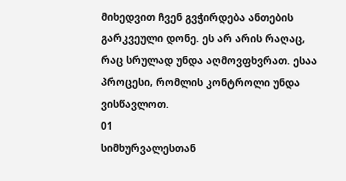მიხედვით ჩვენ გვჭირდება ანთების გარკვეული დონე. ეს არ არის რაღაც, რაც სრულად უნდა აღმოვფხვრათ. ესაა პროცესი, რომლის კონტროლი უნდა ვისწავლოთ.
01
სიმხურვალესთან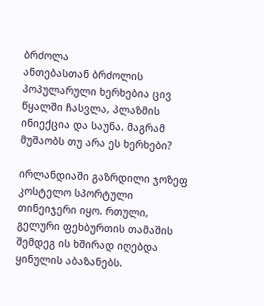ბრძოლა
ანთებასთან ბრძოლის პოპულარული ხერხებია ცივ წყალში ჩასვლა, პლაზმის ინიექცია და საუნა. მაგრამ მუშაობს თუ არა ეს ხერხები?

ირლანდიაში გაზრდილი ჯოზეფ კოსტელო სპორტული თინეიჯერი იყო. რთული, გელური ფეხბურთის თამაშის შემდეგ ის ხშირად იღებდა ყინულის აბაზანებს.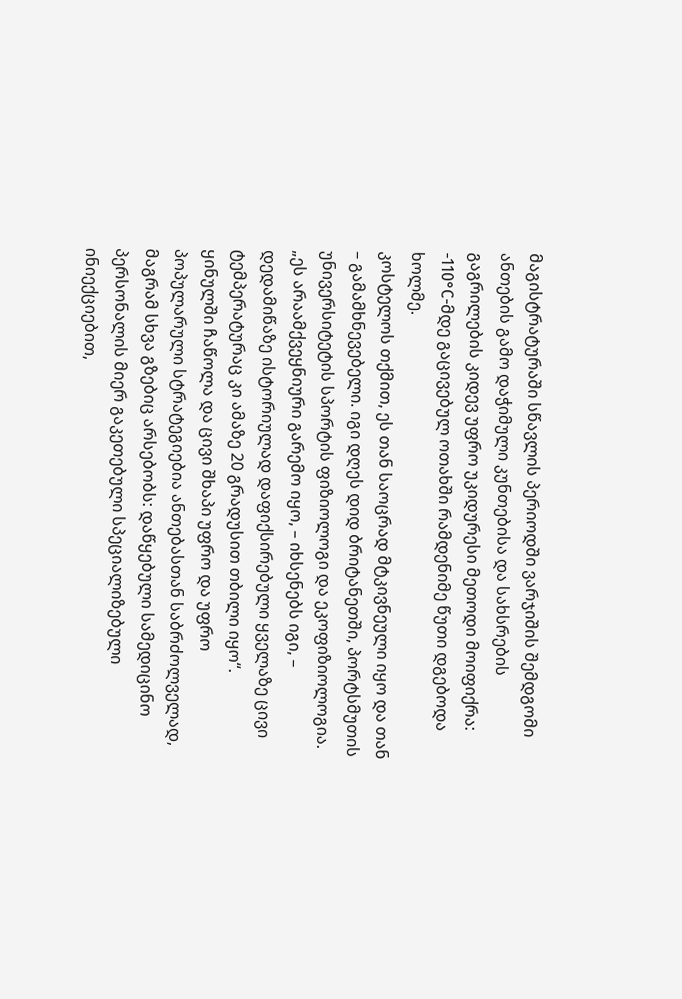მაგისტრატურაში სწავლის პერიოდში ვარჯიშის შემდგომი ანთების გამო დაჭიმული კუნთებისა და სახსრების გაგრილების კიდევ უფრო უკიდურესი მეთოდი მოიფიქრა: -110°C-მდე გაცივებულ ოთახში რამდენიმე წუთი დგებოდა ხოლმე.
კოსტელოს თქმით, ეს თან საოცრად მტკივნეული იყო და თან – გამამხნევებელი. იგი დღეს დიდ ბრიტანეთში, პორტსმუთის უნივერსიტეტის სპორტის ფიზიოლოგი და ეკოფიზიოლოგია. „ეს არაამქვეყნიური გარემო იყო, – იხსენებს იგი, – დედამიწაზე ისტორიულად დაფიქსირებული ყველაზე ცივი ტემპერატურაც კი ამაზე 20 გრადუსით თბილი იყო“.
ყინულში ჩაწოლა და ცივი შხაპი უფრო და უფრო პოპულარული სტრატეგიებია ანთებასთან საბრძოლველად, მაგრამ სხვა გზებიც არსებობს: დაწყებული სამედიცინო პერსონალის მიერ გაკეთებული სპეციალიზებული ინიექციებით,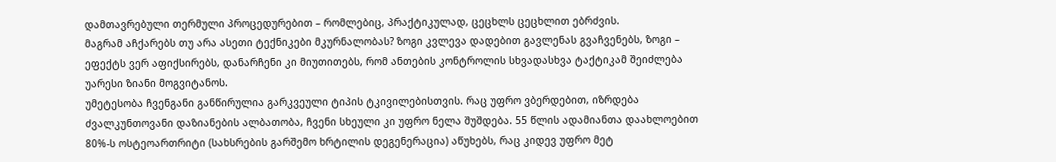დამთავრებული თერმული პროცედურებით – რომლებიც, პრაქტიკულად, ცეცხლს ცეცხლით ებრძვის.
მაგრამ აჩქარებს თუ არა ასეთი ტექნიკები მკურნალობას? ზოგი კვლევა დადებით გავლენას გვაჩვენებს, ზოგი – ეფექტს ვერ აფიქსირებს, დანარჩენი კი მიუთითებს, რომ ანთების კონტროლის სხვადასხვა ტაქტიკამ შეიძლება უარესი ზიანი მოგვიტანოს.
უმეტესობა ჩვენგანი განწირულია გარკვეული ტიპის ტკივილებისთვის. რაც უფრო ვბერდებით, იზრდება ძვალკუნთოვანი დაზიანების ალბათობა, ჩვენი სხეული კი უფრო ნელა შუშდება. 55 წლის ადამიანთა დაახლოებით 80%-ს ოსტეოართრიტი (სახსრების გარშემო ხრტილის დეგენერაცია) აწუხებს, რაც კიდევ უფრო მეტ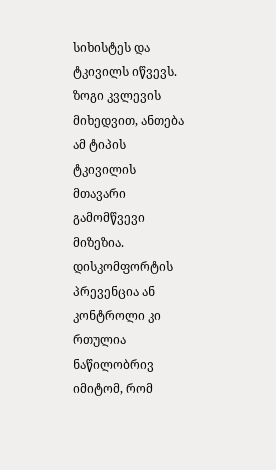სიხისტეს და ტკივილს იწვევს. ზოგი კვლევის მიხედვით, ანთება ამ ტიპის ტკივილის მთავარი გამომწვევი მიზეზია. დისკომფორტის პრევენცია ან კონტროლი კი რთულია ნაწილობრივ იმიტომ, რომ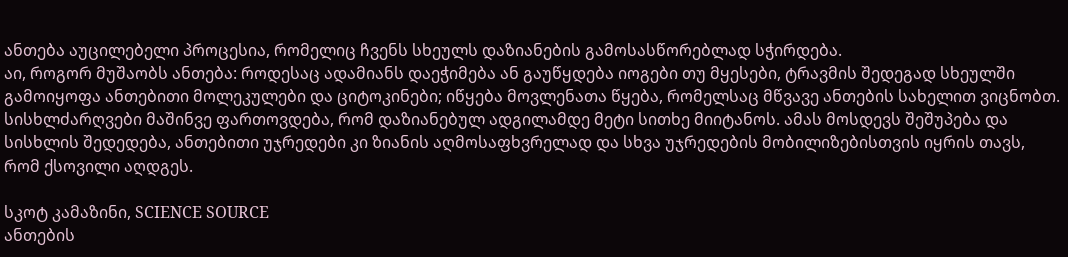ანთება აუცილებელი პროცესია, რომელიც ჩვენს სხეულს დაზიანების გამოსასწორებლად სჭირდება.
აი, როგორ მუშაობს ანთება: როდესაც ადამიანს დაეჭიმება ან გაუწყდება იოგები თუ მყესები, ტრავმის შედეგად სხეულში გამოიყოფა ანთებითი მოლეკულები და ციტოკინები; იწყება მოვლენათა წყება, რომელსაც მწვავე ანთების სახელით ვიცნობთ. სისხლძარღვები მაშინვე ფართოვდება, რომ დაზიანებულ ადგილამდე მეტი სითხე მიიტანოს. ამას მოსდევს შეშუპება და სისხლის შედედება, ანთებითი უჯრედები კი ზიანის აღმოსაფხვრელად და სხვა უჯრედების მობილიზებისთვის იყრის თავს, რომ ქსოვილი აღდგეს.

სკოტ კამაზინი, SCIENCE SOURCE
ანთების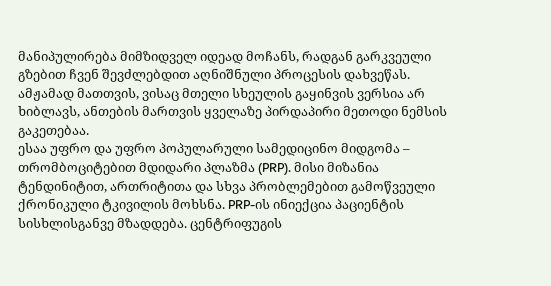მანიპულირება მიმზიდველ იდეად მოჩანს, რადგან გარკვეული გზებით ჩვენ შევძლებდით აღნიშნული პროცესის დახვეწას. ამჟამად მათთვის, ვისაც მთელი სხეულის გაყინვის ვერსია არ ხიბლავს, ანთების მართვის ყველაზე პირდაპირი მეთოდი ნემსის გაკეთებაა.
ესაა უფრო და უფრო პოპულარული სამედიცინო მიდგომა – თრომბოციტებით მდიდარი პლაზმა (PRP). მისი მიზანია ტენდინიტით, ართრიტითა და სხვა პრობლემებით გამოწვეული ქრონიკული ტკივილის მოხსნა. PRP-ის ინიექცია პაციენტის სისხლისგანვე მზადდება. ცენტრიფუგის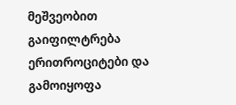მეშვეობით გაიფილტრება ერითროციტები და გამოიყოფა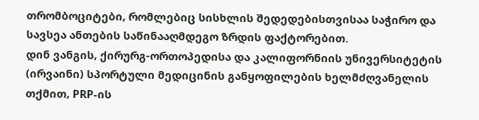თრომბოციტები, რომლებიც სისხლის შედედებისთვისაა საჭირო და სავსეა ანთების საწინააღმდეგო ზრდის ფაქტორებით.
დინ ვანგის, ქირურგ-ორთოპედისა და კალიფორნიის უნივერსიტეტის (ირვაინი) სპორტული მედიცინის განყოფილების ხელმძღვანელის თქმით, PRP-ის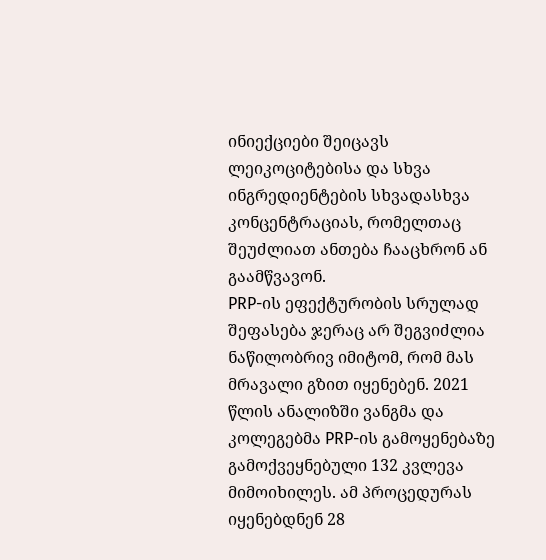ინიექციები შეიცავს ლეიკოციტებისა და სხვა ინგრედიენტების სხვადასხვა კონცენტრაციას, რომელთაც შეუძლიათ ანთება ჩააცხრონ ან გაამწვავონ.
PRP-ის ეფექტურობის სრულად შეფასება ჯერაც არ შეგვიძლია ნაწილობრივ იმიტომ, რომ მას მრავალი გზით იყენებენ. 2021 წლის ანალიზში ვანგმა და კოლეგებმა PRP-ის გამოყენებაზე გამოქვეყნებული 132 კვლევა მიმოიხილეს. ამ პროცედურას იყენებდნენ 28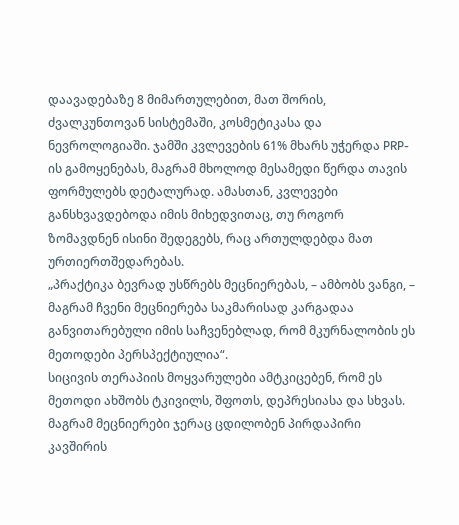დაავადებაზე 8 მიმართულებით, მათ შორის, ძვალკუნთოვან სისტემაში, კოსმეტიკასა და ნევროლოგიაში. ჯამში კვლევების 61% მხარს უჭერდა PRP-ის გამოყენებას, მაგრამ მხოლოდ მესამედი წერდა თავის ფორმულებს დეტალურად. ამასთან, კვლევები განსხვავდებოდა იმის მიხედვითაც, თუ როგორ ზომავდნენ ისინი შედეგებს, რაც ართულდებდა მათ ურთიერთშედარებას.
„პრაქტიკა ბევრად უსწრებს მეცნიერებას, – ამბობს ვანგი, – მაგრამ ჩვენი მეცნიერება საკმარისად კარგადაა განვითარებული იმის საჩვენებლად, რომ მკურნალობის ეს მეთოდები პერსპექტიულია“.
სიცივის თერაპიის მოყვარულები ამტკიცებენ, რომ ეს მეთოდი ახშობს ტკივილს, შფოთს, დეპრესიასა და სხვას. მაგრამ მეცნიერები ჯერაც ცდილობენ პირდაპირი კავშირის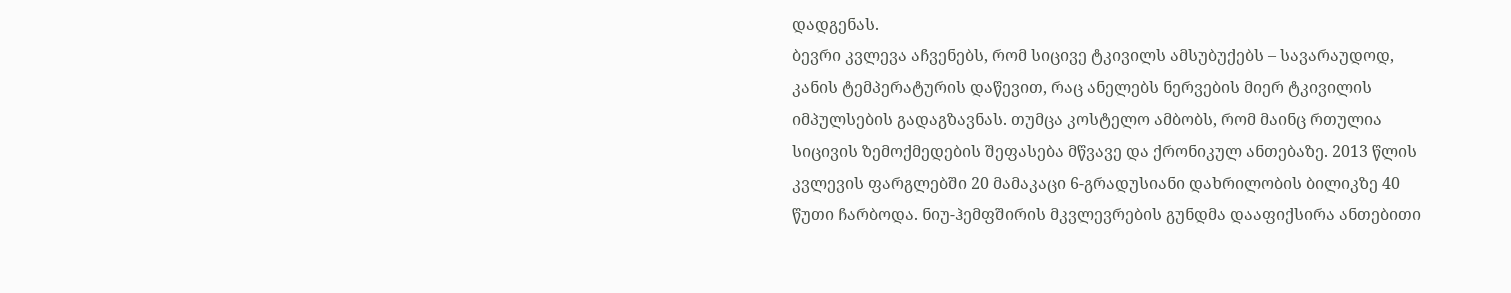დადგენას.
ბევრი კვლევა აჩვენებს, რომ სიცივე ტკივილს ამსუბუქებს – სავარაუდოდ, კანის ტემპერატურის დაწევით, რაც ანელებს ნერვების მიერ ტკივილის იმპულსების გადაგზავნას. თუმცა კოსტელო ამბობს, რომ მაინც რთულია სიცივის ზემოქმედების შეფასება მწვავე და ქრონიკულ ანთებაზე. 2013 წლის კვლევის ფარგლებში 20 მამაკაცი 6-გრადუსიანი დახრილობის ბილიკზე 40 წუთი ჩარბოდა. ნიუ-ჰემფშირის მკვლევრების გუნდმა დააფიქსირა ანთებითი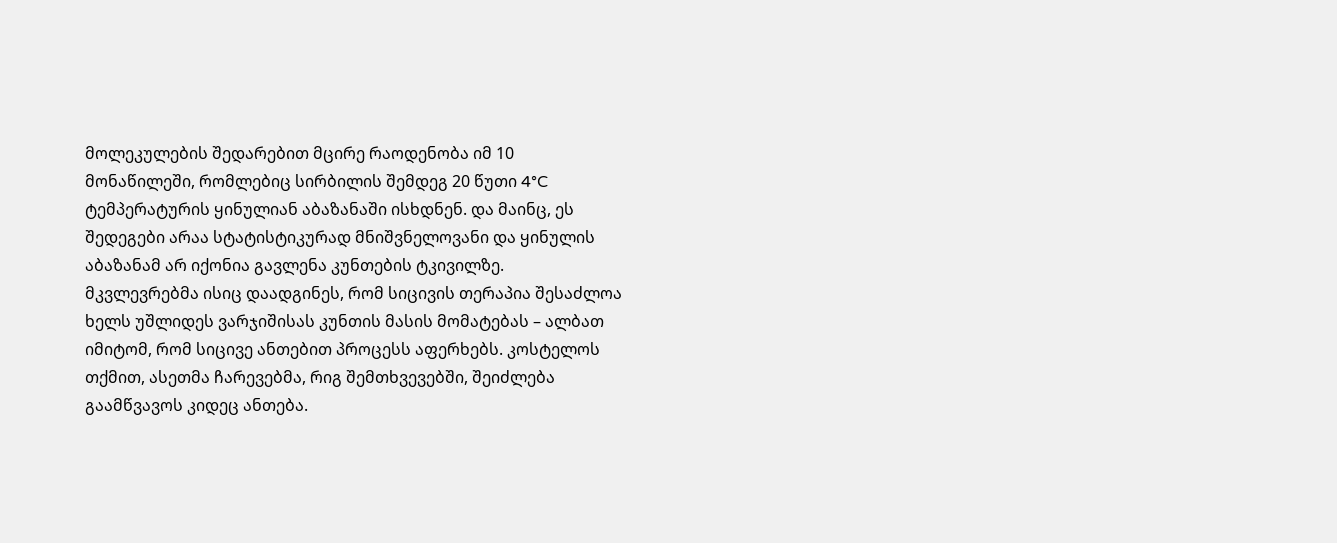მოლეკულების შედარებით მცირე რაოდენობა იმ 10 მონაწილეში, რომლებიც სირბილის შემდეგ 20 წუთი 4°C ტემპერატურის ყინულიან აბაზანაში ისხდნენ. და მაინც, ეს შედეგები არაა სტატისტიკურად მნიშვნელოვანი და ყინულის აბაზანამ არ იქონია გავლენა კუნთების ტკივილზე.
მკვლევრებმა ისიც დაადგინეს, რომ სიცივის თერაპია შესაძლოა ხელს უშლიდეს ვარჯიშისას კუნთის მასის მომატებას – ალბათ იმიტომ, რომ სიცივე ანთებით პროცესს აფერხებს. კოსტელოს თქმით, ასეთმა ჩარევებმა, რიგ შემთხვევებში, შეიძლება გაამწვავოს კიდეც ანთება.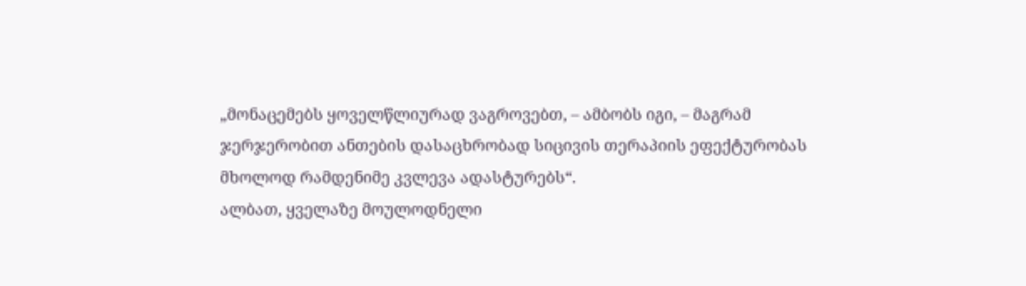„მონაცემებს ყოველწლიურად ვაგროვებთ, – ამბობს იგი, – მაგრამ ჯერჯერობით ანთების დასაცხრობად სიცივის თერაპიის ეფექტურობას მხოლოდ რამდენიმე კვლევა ადასტურებს“.
ალბათ, ყველაზე მოულოდნელი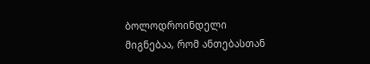ბოლოდროინდელი მიგნებაა, რომ ანთებასთან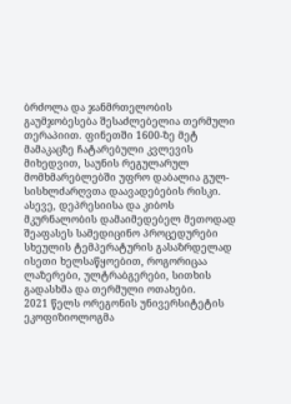ბრძოლა და ჯანმრთელობის გაუმჯობესება შესაძლებელია თერმული თერაპიით. ფინეთში 1600-ზე მეტ მამაკაცზე ჩატარებული კვლევის მიხედვით, საუნის რეგულარულ მომხმარებლებში უფრო დაბალია გულ-სისხლძარღვთა დაავადებების რისკი. ასევე, დეპრესიისა და კიბოს მკურნალობის დამაიმედებელ მეთოდად შეაფასეს სამედიცინო პროცედურები სხეულის ტემპერატურის გასაზრდელად ისეთი ხელსაწყოებით, როგორიცაა ლაზერები, ულტრაბგერები, სითხის გადასხმა და თერმული ოთახები.
2021 წელს ორეგონის უნივერსიტეტის ეკოფიზიოლოგმა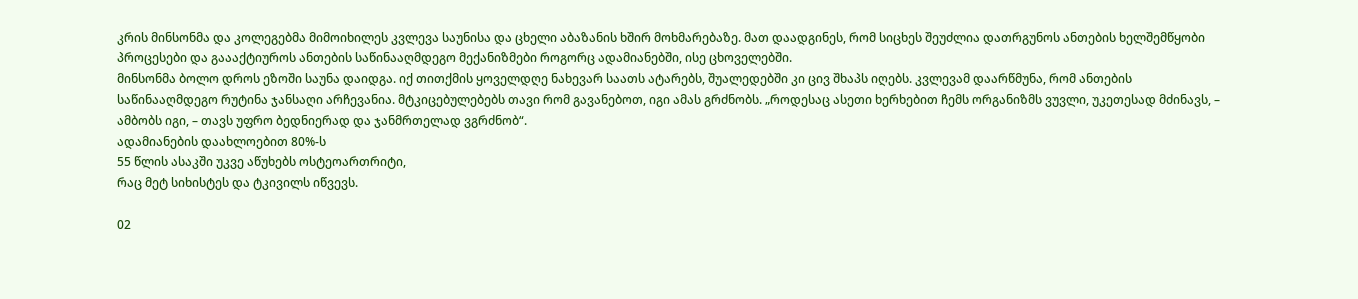კრის მინსონმა და კოლეგებმა მიმოიხილეს კვლევა საუნისა და ცხელი აბაზანის ხშირ მოხმარებაზე. მათ დაადგინეს, რომ სიცხეს შეუძლია დათრგუნოს ანთების ხელშემწყობი პროცესები და გაააქტიუროს ანთების საწინააღმდეგო მექანიზმები როგორც ადამიანებში, ისე ცხოველებში.
მინსონმა ბოლო დროს ეზოში საუნა დაიდგა. იქ თითქმის ყოველდღე ნახევარ საათს ატარებს, შუალედებში კი ცივ შხაპს იღებს. კვლევამ დაარწმუნა, რომ ანთების საწინააღმდეგო რუტინა ჯანსაღი არჩევანია. მტკიცებულებებს თავი რომ გავანებოთ, იგი ამას გრძნობს. „როდესაც ასეთი ხერხებით ჩემს ორგანიზმს ვუვლი, უკეთესად მძინავს, – ამბობს იგი, – თავს უფრო ბედნიერად და ჯანმრთელად ვგრძნობ“.
ადამიანების დაახლოებით 80%-ს
55 წლის ასაკში უკვე აწუხებს ოსტეოართრიტი,
რაც მეტ სიხისტეს და ტკივილს იწვევს.

02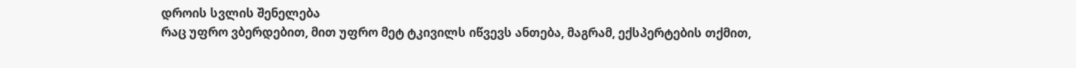დროის სვლის შენელება
რაც უფრო ვბერდებით, მით უფრო მეტ ტკივილს იწვევს ანთება, მაგრამ, ექსპერტების თქმით,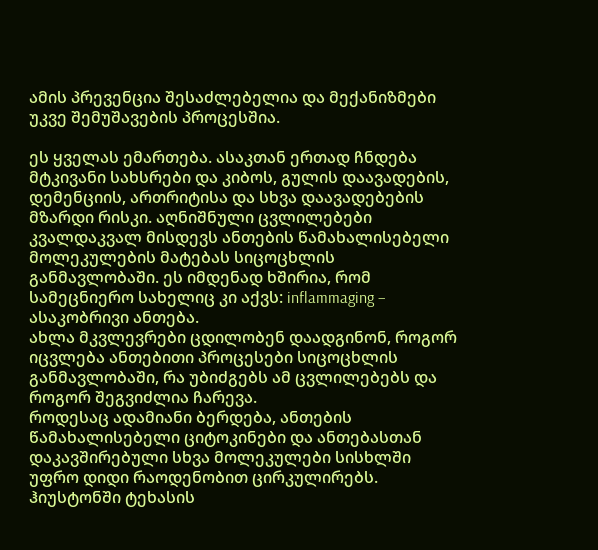ამის პრევენცია შესაძლებელია და მექანიზმები უკვე შემუშავების პროცესშია.

ეს ყველას ემართება. ასაკთან ერთად ჩნდება მტკივანი სახსრები და კიბოს, გულის დაავადების, დემენციის, ართრიტისა და სხვა დაავადებების მზარდი რისკი. აღნიშნული ცვლილებები კვალდაკვალ მისდევს ანთების წამახალისებელი მოლეკულების მატებას სიცოცხლის განმავლობაში. ეს იმდენად ხშირია, რომ სამეცნიერო სახელიც კი აქვს: inflammaging – ასაკობრივი ანთება.
ახლა მკვლევრები ცდილობენ დაადგინონ, როგორ იცვლება ანთებითი პროცესები სიცოცხლის განმავლობაში, რა უბიძგებს ამ ცვლილებებს და როგორ შეგვიძლია ჩარევა.
როდესაც ადამიანი ბერდება, ანთების წამახალისებელი ციტოკინები და ანთებასთან დაკავშირებული სხვა მოლეკულები სისხლში უფრო დიდი რაოდენობით ცირკულირებს. ჰიუსტონში ტეხასის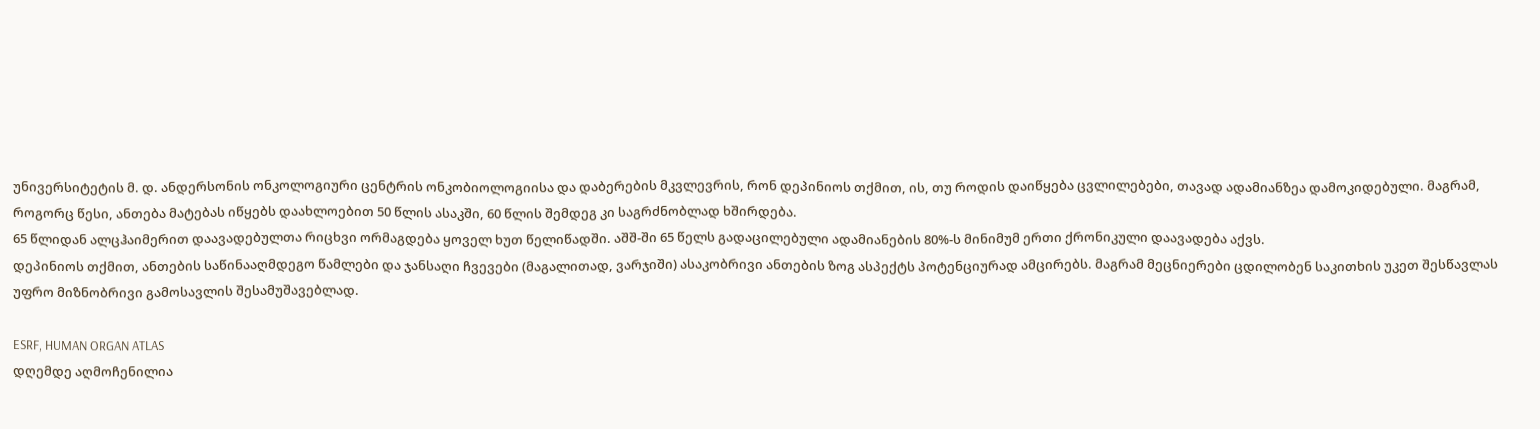უნივერსიტეტის მ. დ. ანდერსონის ონკოლოგიური ცენტრის ონკობიოლოგიისა და დაბერების მკვლევრის, რონ დეპინიოს თქმით, ის, თუ როდის დაიწყება ცვლილებები, თავად ადამიანზეა დამოკიდებული. მაგრამ, როგორც წესი, ანთება მატებას იწყებს დაახლოებით 50 წლის ასაკში, 60 წლის შემდეგ კი საგრძნობლად ხშირდება.
65 წლიდან ალცჰაიმერით დაავადებულთა რიცხვი ორმაგდება ყოველ ხუთ წელიწადში. აშშ-ში 65 წელს გადაცილებული ადამიანების 80%-ს მინიმუმ ერთი ქრონიკული დაავადება აქვს.
დეპინიოს თქმით, ანთების საწინააღმდეგო წამლები და ჯანსაღი ჩვევები (მაგალითად, ვარჯიში) ასაკობრივი ანთების ზოგ ასპექტს პოტენციურად ამცირებს. მაგრამ მეცნიერები ცდილობენ საკითხის უკეთ შესწავლას უფრო მიზნობრივი გამოსავლის შესამუშავებლად.

ESRF, HUMAN ORGAN ATLAS
დღემდე აღმოჩენილია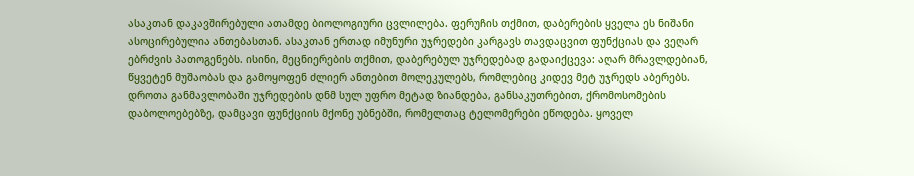ასაკთან დაკავშირებული ათამდე ბიოლოგიური ცვლილება. ფერუჩის თქმით, დაბერების ყველა ეს ნიშანი ასოცირებულია ანთებასთან. ასაკთან ერთად იმუნური უჯრედები კარგავს თავდაცვით ფუნქციას და ვეღარ ებრძვის პათოგენებს. ისინი, მეცნიერების თქმით, დაბერებულ უჯრედებად გადაიქცევა: აღარ მრავლდებიან, წყვეტენ მუშაობას და გამოყოფენ ძლიერ ანთებით მოლეკულებს, რომლებიც კიდევ მეტ უჯრედს აბერებს.
დროთა განმავლობაში უჯრედების დნმ სულ უფრო მეტად ზიანდება, განსაკუთრებით, ქრომოსომების დაბოლოებებზე, დამცავი ფუნქციის მქონე უბნებში, რომელთაც ტელომერები ეწოდება. ყოველ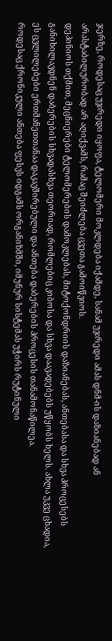ჯერზე, როდესაც უჯრედი იყოფა, ტელომერი მოკლდება იქამდე, სანამ უჯრედი ამას დნმ-ის დაზიანებად ან არასტაბილურობად არ აღიქვამს, რამაც შეიძლება ცვეთა გამოიწვიოს.
დეპინიოს თქმით, მეცნიერები ტელომერების დამოკლებას, მიტოქონდრიის დაზიანებას, ანთებასა და სხვა პროცესებს განიხილავდნენ დაბერების სხვადასხვა თეორიად, რომლებიც კიბოსა და სხვა დაავადებებს უწყობს ხელს. ახლა უკვე ცხადია, ეს ცვლილებები ერთმანეთთანაა დაკავშირებული და ანთება დაბერების პროცესის თანამონაწილეა.
როდესაც ქრონიკული ანთება ფესვს იდგამს ორგანიზმში, იმუნურ სისტემას უჭირს რუტინული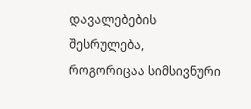დავალებების შესრულება, როგორიცაა სიმსივნური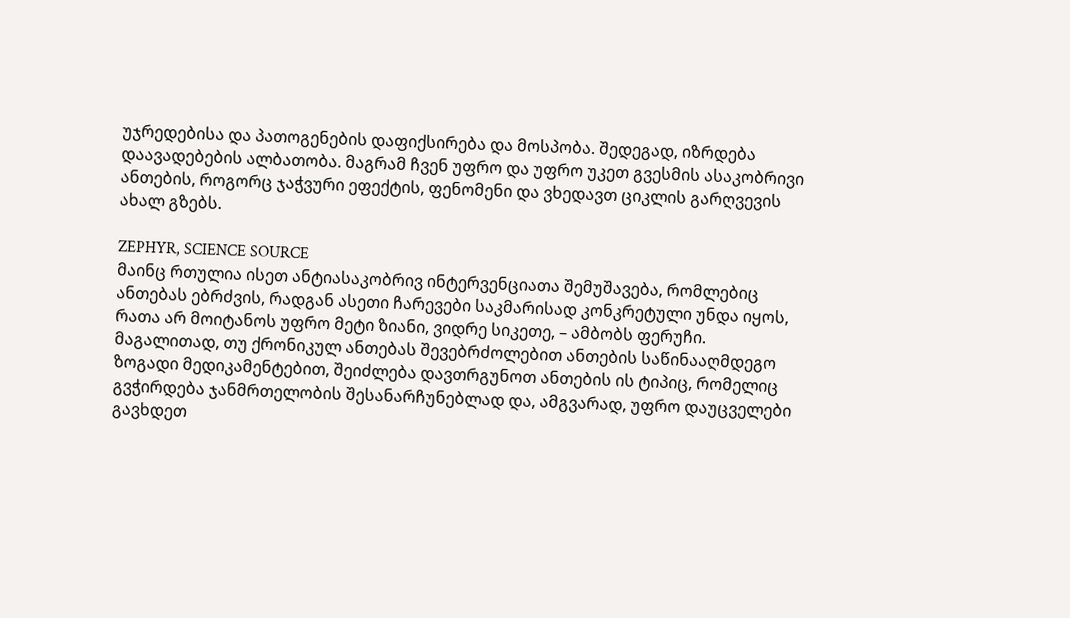უჯრედებისა და პათოგენების დაფიქსირება და მოსპობა. შედეგად, იზრდება დაავადებების ალბათობა. მაგრამ ჩვენ უფრო და უფრო უკეთ გვესმის ასაკობრივი ანთების, როგორც ჯაჭვური ეფექტის, ფენომენი და ვხედავთ ციკლის გარღვევის ახალ გზებს.

ZEPHYR, SCIENCE SOURCE
მაინც რთულია ისეთ ანტიასაკობრივ ინტერვენციათა შემუშავება, რომლებიც ანთებას ებრძვის, რადგან ასეთი ჩარევები საკმარისად კონკრეტული უნდა იყოს, რათა არ მოიტანოს უფრო მეტი ზიანი, ვიდრე სიკეთე, – ამბობს ფერუჩი. მაგალითად, თუ ქრონიკულ ანთებას შევებრძოლებით ანთების საწინააღმდეგო ზოგადი მედიკამენტებით, შეიძლება დავთრგუნოთ ანთების ის ტიპიც, რომელიც გვჭირდება ჯანმრთელობის შესანარჩუნებლად და, ამგვარად, უფრო დაუცველები გავხდეთ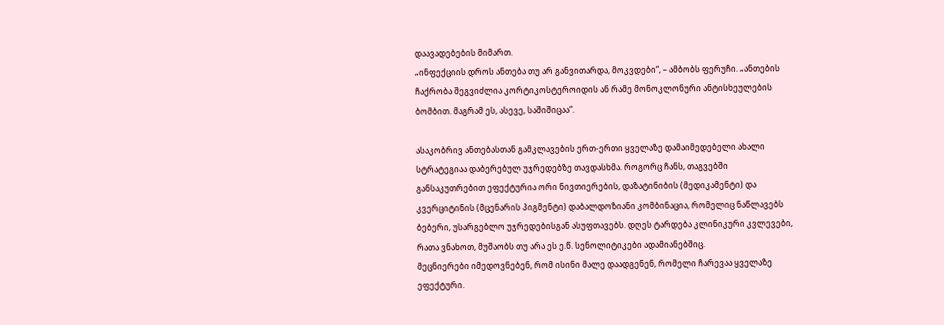დაავადებების მიმართ.
„ინფექციის დროს ანთება თუ არ განვითარდა, მოკვდები“, – ამბობს ფერუჩი. „ანთების ჩაქრობა შეგვიძლია კორტიკოსტეროიდის ან რამე მონოკლონური ანტისხეულების ბომბით. მაგრამ ეს, ასევე, საშიშიცაა“.

ასაკობრივ ანთებასთან გამკლავების ერთ-ერთი ყველაზე დამაიმედებელი ახალი სტრატეგიაა დაბერებულ უჯრედებზე თავდასხმა. როგორც ჩანს, თაგვებში განსაკუთრებით ეფექტურია ორი ნივთიერების, დაზატინიბის (მედიკამენტი) და კვერციტინის (მცენარის პიგმენტი) დაბალდოზიანი კომბინაცია, რომელიც ნაწლავებს ბებერი, უსარგებლო უჯრედებისგან ასუფთავებს. დღეს ტარდება კლინიკური კვლევები, რათა ვნახოთ, მუშაობს თუ არა ეს ე.წ. სენოლიტიკები ადამიანებშიც.
მეცნიერები იმედოვნებენ, რომ ისინი მალე დაადგენენ, რომელი ჩარევაა ყველაზე ეფექტური.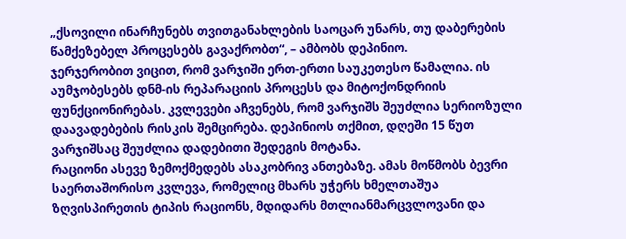„ქსოვილი ინარჩუნებს თვითგანახლების საოცარ უნარს, თუ დაბერების წამქეზებელ პროცესებს გავაქრობთ“, – ამბობს დეპინიო.
ჯერჯერობით ვიცით, რომ ვარჯიში ერთ-ერთი საუკეთესო წამალია. ის აუმჯობესებს დნმ-ის რეპარაციის პროცესს და მიტოქონდრიის ფუნქციონირებას. კვლევები აჩვენებს, რომ ვარჯიშს შეუძლია სერიოზული დაავადებების რისკის შემცირება. დეპინიოს თქმით, დღეში 15 წუთ ვარჯიშსაც შეუძლია დადებითი შედეგის მოტანა.
რაციონი ასევე ზემოქმედებს ასაკობრივ ანთებაზე. ამას მოწმობს ბევრი საერთაშორისო კვლევა, რომელიც მხარს უჭერს ხმელთაშუა ზღვისპირეთის ტიპის რაციონს, მდიდარს მთლიანმარცვლოვანი და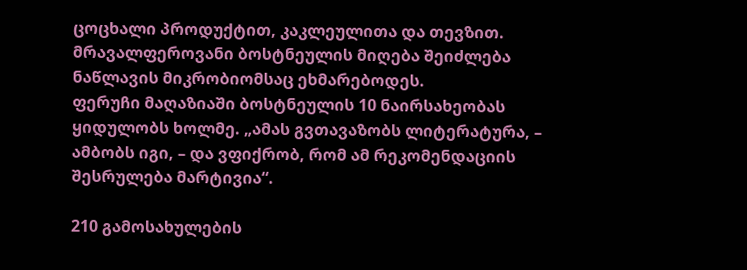ცოცხალი პროდუქტით, კაკლეულითა და თევზით. მრავალფეროვანი ბოსტნეულის მიღება შეიძლება ნაწლავის მიკრობიომსაც ეხმარებოდეს.
ფერუჩი მაღაზიაში ბოსტნეულის 10 ნაირსახეობას ყიდულობს ხოლმე. „ამას გვთავაზობს ლიტერატურა, – ამბობს იგი, – და ვფიქრობ, რომ ამ რეკომენდაციის შესრულება მარტივია“.

210 გამოსახულების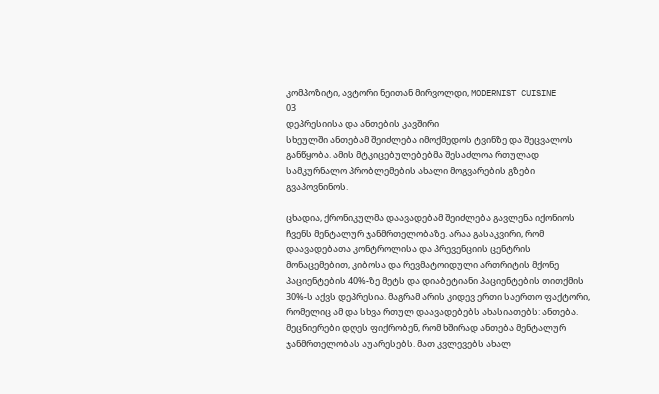კომპოზიტი, ავტორი ნეითან მირვოლდი, MODERNIST CUISINE
03
დეპრესიისა და ანთების კავშირი
სხეულში ანთებამ შეიძლება იმოქმედოს ტვინზე და შეცვალოს განწყობა. ამის მტკიცებულებებმა შესაძლოა რთულად სამკურნალო პრობლემების ახალი მოგვარების გზები გვაპოვნინოს.

ცხადია, ქრონიკულმა დაავადებამ შეიძლება გავლენა იქონიოს ჩვენს მენტალურ ჯანმრთელობაზე. არაა გასაკვირი, რომ დაავადებათა კონტროლისა და პრევენციის ცენტრის მონაცემებით, კიბოსა და რევმატოიდული ართრიტის მქონე პაციენტების 40%-ზე მეტს და დიაბეტიანი პაციენტების თითქმის 30%-ს აქვს დეპრესია. მაგრამ არის კიდევ ერთი საერთო ფაქტორი, რომელიც ამ და სხვა რთულ დაავადებებს ახასიათებს: ანთება.
მეცნიერები დღეს ფიქრობენ, რომ ხშირად ანთება მენტალურ ჯანმრთელობას აუარესებს. მათ კვლევებს ახალ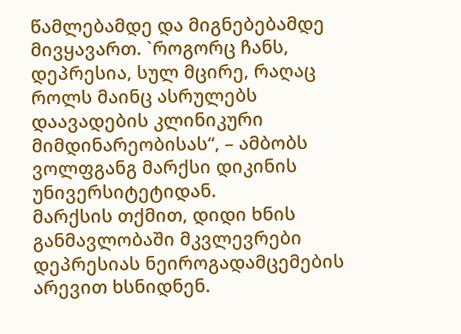წამლებამდე და მიგნებებამდე მივყავართ. `როგორც ჩანს, დეპრესია, სულ მცირე, რაღაც როლს მაინც ასრულებს დაავადების კლინიკური მიმდინარეობისას“, – ამბობს ვოლფგანგ მარქსი დიკინის უნივერსიტეტიდან.
მარქსის თქმით, დიდი ხნის განმავლობაში მკვლევრები დეპრესიას ნეიროგადამცემების არევით ხსნიდნენ.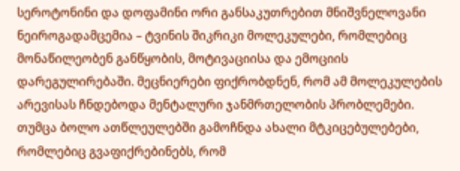სეროტონინი და დოფამინი ორი განსაკუთრებით მნიშვნელოვანი ნეიროგადამცემია – ტვინის შიკრიკი მოლეკულები, რომლებიც მონაწილეობენ განწყობის, მოტივაციისა და ემოციის დარეგულირებაში. მეცნიერები ფიქრობდნენ, რომ ამ მოლეკულების არევისას ჩნდებოდა მენტალური ჯანმრთელობის პრობლემები.
თუმცა ბოლო ათწლეულებში გამოჩნდა ახალი მტკიცებულებები, რომლებიც გვაფიქრებინებს, რომ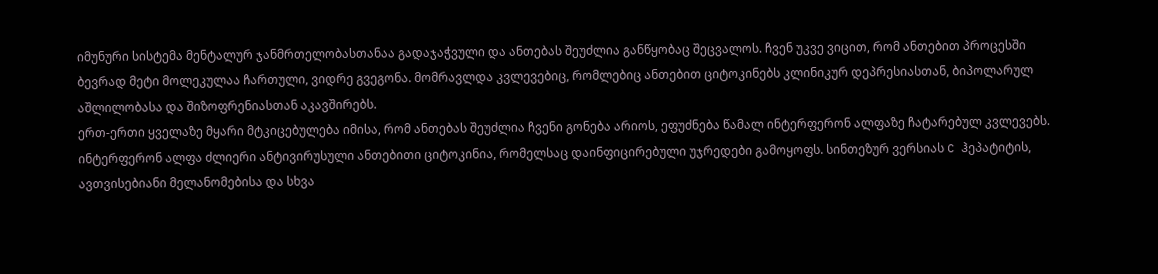იმუნური სისტემა მენტალურ ჯანმრთელობასთანაა გადაჯაჭვული და ანთებას შეუძლია განწყობაც შეცვალოს. ჩვენ უკვე ვიცით, რომ ანთებით პროცესში ბევრად მეტი მოლეკულაა ჩართული, ვიდრე გვეგონა. მომრავლდა კვლევებიც, რომლებიც ანთებით ციტოკინებს კლინიკურ დეპრესიასთან, ბიპოლარულ აშლილობასა და შიზოფრენიასთან აკავშირებს.
ერთ-ერთი ყველაზე მყარი მტკიცებულება იმისა, რომ ანთებას შეუძლია ჩვენი გონება არიოს, ეფუძნება წამალ ინტერფერონ ალფაზე ჩატარებულ კვლევებს. ინტერფერონ ალფა ძლიერი ანტივირუსული ანთებითი ციტოკინია, რომელსაც დაინფიცირებული უჯრედები გამოყოფს. სინთეზურ ვერსიას C ჰეპატიტის, ავთვისებიანი მელანომებისა და სხვა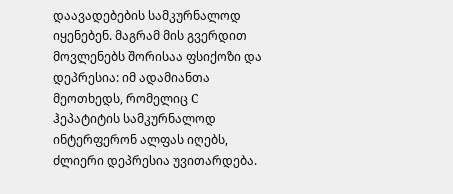დაავადებების სამკურნალოდ იყენებენ. მაგრამ მის გვერდით მოვლენებს შორისაა ფსიქოზი და დეპრესია: იმ ადამიანთა მეოთხედს, რომელიც C ჰეპატიტის სამკურნალოდ ინტერფერონ ალფას იღებს, ძლიერი დეპრესია უვითარდება.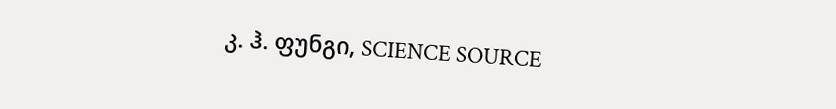კ. ჰ. ფუნგი, SCIENCE SOURCE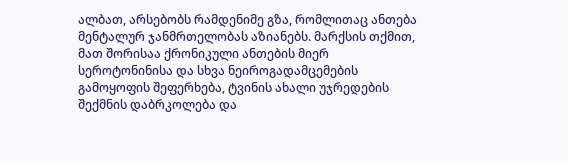ალბათ, არსებობს რამდენიმე გზა, რომლითაც ანთება მენტალურ ჯანმრთელობას აზიანებს. მარქსის თქმით, მათ შორისაა ქრონიკული ანთების მიერ სეროტონინისა და სხვა ნეიროგადამცემების გამოყოფის შეფერხება, ტვინის ახალი უჯრედების შექმნის დაბრკოლება და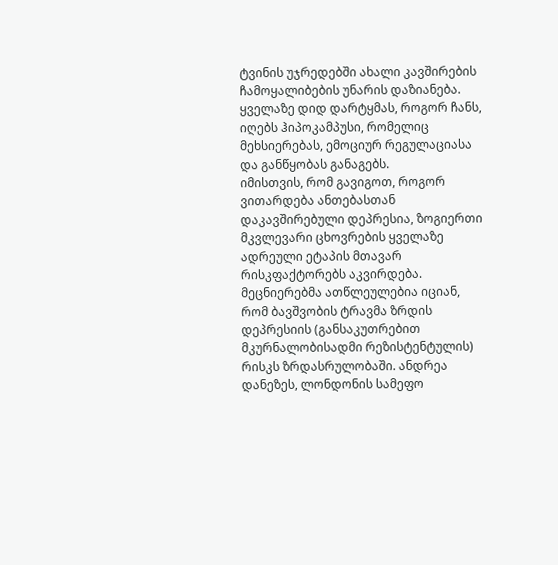ტვინის უჯრედებში ახალი კავშირების ჩამოყალიბების უნარის დაზიანება. ყველაზე დიდ დარტყმას, როგორ ჩანს, იღებს ჰიპოკამპუსი, რომელიც მეხსიერებას, ემოციურ რეგულაციასა და განწყობას განაგებს.
იმისთვის, რომ გავიგოთ, როგორ ვითარდება ანთებასთან დაკავშირებული დეპრესია, ზოგიერთი მკვლევარი ცხოვრების ყველაზე ადრეული ეტაპის მთავარ რისკფაქტორებს აკვირდება. მეცნიერებმა ათწლეულებია იციან, რომ ბავშვობის ტრავმა ზრდის დეპრესიის (განსაკუთრებით მკურნალობისადმი რეზისტენტულის) რისკს ზრდასრულობაში. ანდრეა დანეზეს, ლონდონის სამეფო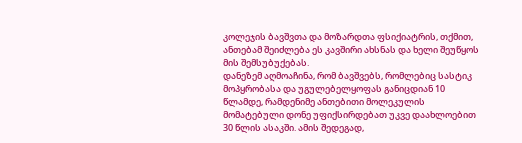კოლეჯის ბავშვთა და მოზარდთა ფსიქიატრის, თქმით, ანთებამ შეიძლება ეს კავშირი ახსნას და ხელი შეუწყოს მის შემსუბუქებას.
დანეზემ აღმოაჩინა, რომ ბავშვებს, რომლებიც სასტიკ მოპყრობასა და უგულებელყოფას განიცდიან 10 წლამდე, რამდენიმე ანთებითი მოლეკულის მომატებული დონე უფიქსირდებათ უკვე დაახლოებით 30 წლის ასაკში. ამის შედეგად,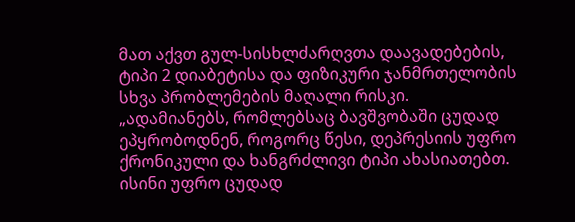მათ აქვთ გულ-სისხლძარღვთა დაავადებების, ტიპი 2 დიაბეტისა და ფიზიკური ჯანმრთელობის სხვა პრობლემების მაღალი რისკი.
„ადამიანებს, რომლებსაც ბავშვობაში ცუდად ეპყრობოდნენ, როგორც წესი, დეპრესიის უფრო ქრონიკული და ხანგრძლივი ტიპი ახასიათებთ. ისინი უფრო ცუდად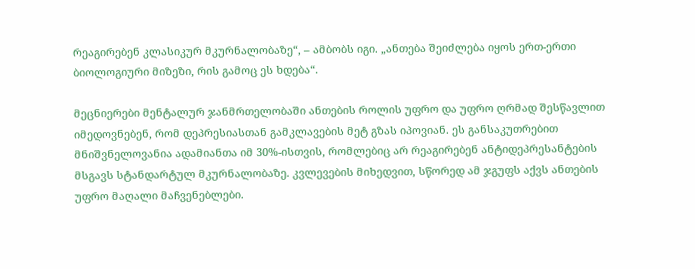რეაგირებენ კლასიკურ მკურნალობაზე“, – ამბობს იგი. „ანთება შეიძლება იყოს ერთ-ერთი ბიოლოგიური მიზეზი, რის გამოც ეს ხდება“.

მეცნიერები მენტალურ ჯანმრთელობაში ანთების როლის უფრო და უფრო ღრმად შესწავლით იმედოვნებენ, რომ დეპრესიასთან გამკლავების მეტ გზას იპოვიან. ეს განსაკუთრებით მნიშვნელოვანია ადამიანთა იმ 30%-ისთვის, რომლებიც არ რეაგირებენ ანტიდეპრესანტების მსგავს სტანდარტულ მკურნალობაზე. კვლევების მიხედვით, სწორედ ამ ჯგუფს აქვს ანთების უფრო მაღალი მაჩვენებლები.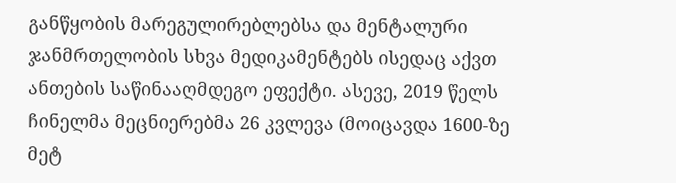განწყობის მარეგულირებლებსა და მენტალური ჯანმრთელობის სხვა მედიკამენტებს ისედაც აქვთ ანთების საწინააღმდეგო ეფექტი. ასევე, 2019 წელს ჩინელმა მეცნიერებმა 26 კვლევა (მოიცავდა 1600-ზე მეტ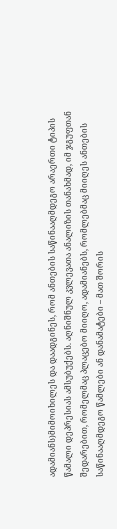ადამიანს)მიმოიხილეს და დაადგინეს, რომ ანთების საწინააღმდეგო არაერთი ტიპის წამალი დეპრესიას ამსუბუქებს. აღნიშნულ კვლევათა ანალიზის თანახმად, იმ ჯგუფთან შედარებით, რომელმაც პლაცებო მიიღო, ადამიანებს, რომლებმაც მიიღეს ანთების საწინააღმდეგო წამლები ან დანამატები – მათ შორის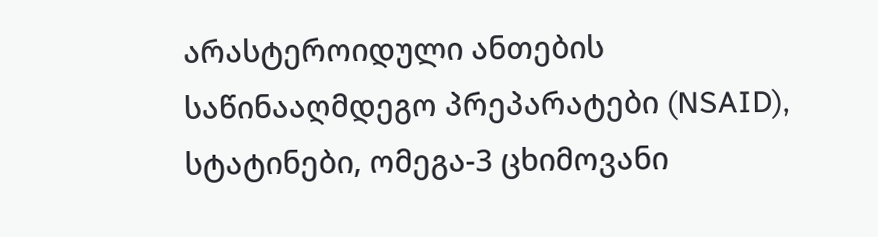არასტეროიდული ანთების საწინააღმდეგო პრეპარატები (NSAID), სტატინები, ომეგა-3 ცხიმოვანი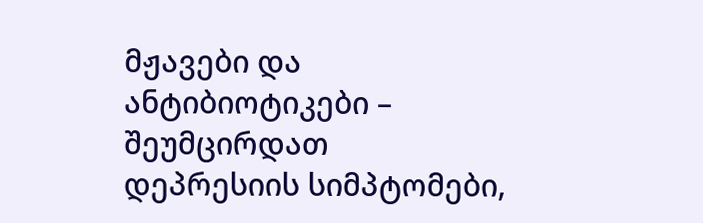მჟავები და ანტიბიოტიკები – შეუმცირდათ დეპრესიის სიმპტომები,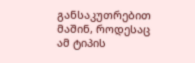განსაკუთრებით მაშინ, როდესაც ამ ტიპის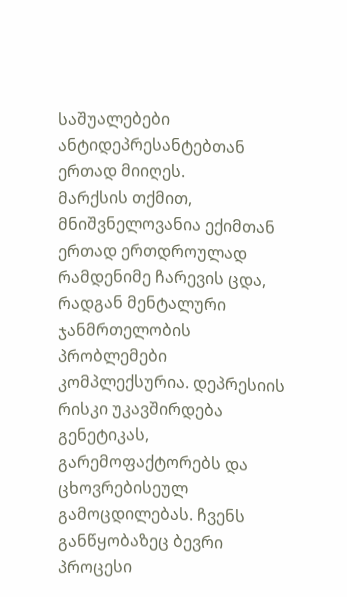საშუალებები ანტიდეპრესანტებთან ერთად მიიღეს.
მარქსის თქმით, მნიშვნელოვანია ექიმთან ერთად ერთდროულად რამდენიმე ჩარევის ცდა, რადგან მენტალური ჯანმრთელობის პრობლემები კომპლექსურია. დეპრესიის რისკი უკავშირდება გენეტიკას, გარემოფაქტორებს და ცხოვრებისეულ გამოცდილებას. ჩვენს განწყობაზეც ბევრი პროცესი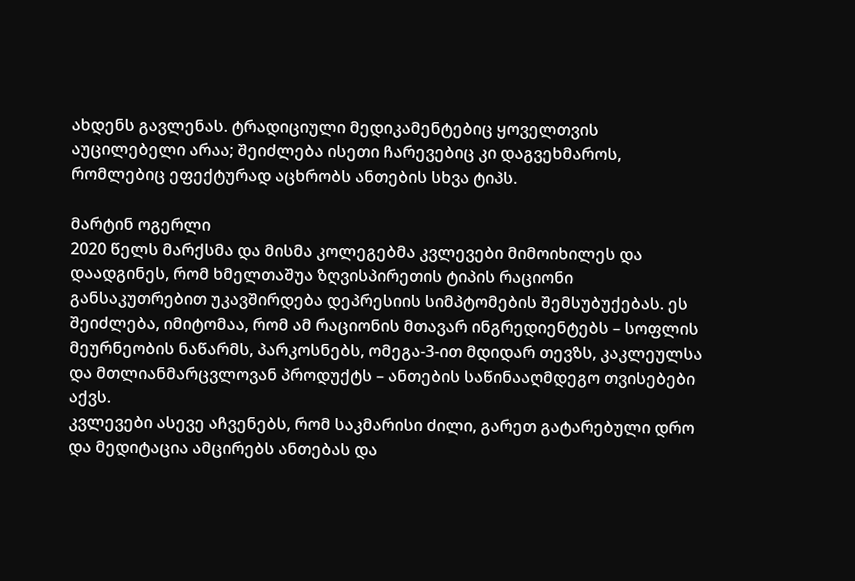ახდენს გავლენას. ტრადიციული მედიკამენტებიც ყოველთვის აუცილებელი არაა; შეიძლება ისეთი ჩარევებიც კი დაგვეხმაროს, რომლებიც ეფექტურად აცხრობს ანთების სხვა ტიპს.

მარტინ ოგერლი
2020 წელს მარქსმა და მისმა კოლეგებმა კვლევები მიმოიხილეს და დაადგინეს, რომ ხმელთაშუა ზღვისპირეთის ტიპის რაციონი განსაკუთრებით უკავშირდება დეპრესიის სიმპტომების შემსუბუქებას. ეს შეიძლება, იმიტომაა, რომ ამ რაციონის მთავარ ინგრედიენტებს – სოფლის მეურნეობის ნაწარმს, პარკოსნებს, ომეგა-3-ით მდიდარ თევზს, კაკლეულსა და მთლიანმარცვლოვან პროდუქტს – ანთების საწინააღმდეგო თვისებები აქვს.
კვლევები ასევე აჩვენებს, რომ საკმარისი ძილი, გარეთ გატარებული დრო და მედიტაცია ამცირებს ანთებას და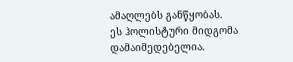ამაღლებს განწყობას.
ეს ჰოლისტური მიდგომა დამაიმედებელია.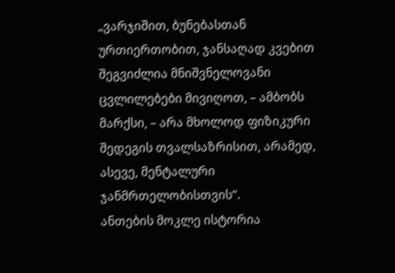„ვარჯიშით, ბუნებასთან ურთიერთობით, ჯანსაღად კვებით შეგვიძლია მნიშვნელოვანი ცვლილებები მივიღოთ, – ამბობს მარქსი, – არა მხოლოდ ფიზიკური შედეგის თვალსაზრისით, არამედ, ასევე, მენტალური ჯანმრთელობისთვის“.
ანთების მოკლე ისტორია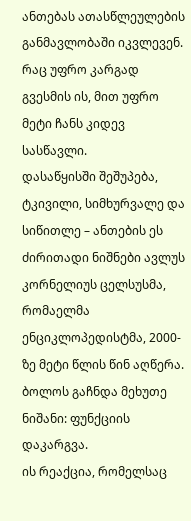ანთებას ათასწლეულების განმავლობაში იკვლევენ. რაც უფრო კარგად გვესმის ის, მით უფრო მეტი ჩანს კიდევ სასწავლი.
დასაწყისში შეშუპება, ტკივილი, სიმხურვალე და სიწითლე – ანთების ეს ძირითადი ნიშნები ავლუს კორნელიუს ცელსუსმა, რომაელმა ენციკლოპედისტმა, 2000-ზე მეტი წლის წინ აღწერა. ბოლოს გაჩნდა მეხუთე ნიშანი: ფუნქციის დაკარგვა.
ის რეაქცია, რომელსაც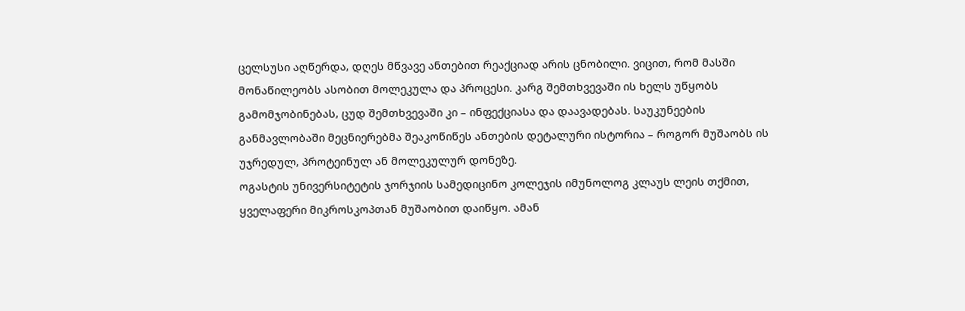ცელსუსი აღწერდა, დღეს მწვავე ანთებით რეაქციად არის ცნობილი. ვიცით, რომ მასში მონაწილეობს ასობით მოლეკულა და პროცესი. კარგ შემთხვევაში ის ხელს უწყობს გამომჯობინებას, ცუდ შემთხვევაში კი – ინფექციასა და დაავადებას. საუკუნეების განმავლობაში მეცნიერებმა შეაკოწიწეს ანთების დეტალური ისტორია – როგორ მუშაობს ის უჯრედულ, პროტეინულ ან მოლეკულურ დონეზე.
ოგასტის უნივერსიტეტის ჯორჯიის სამედიცინო კოლეჯის იმუნოლოგ კლაუს ლეის თქმით, ყველაფერი მიკროსკოპთან მუშაობით დაიწყო. ამან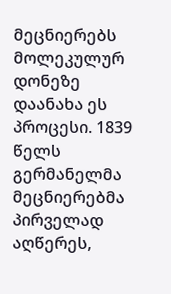მეცნიერებს მოლეკულურ დონეზე დაანახა ეს პროცესი. 1839 წელს გერმანელმა მეცნიერებმა პირველად აღწერეს,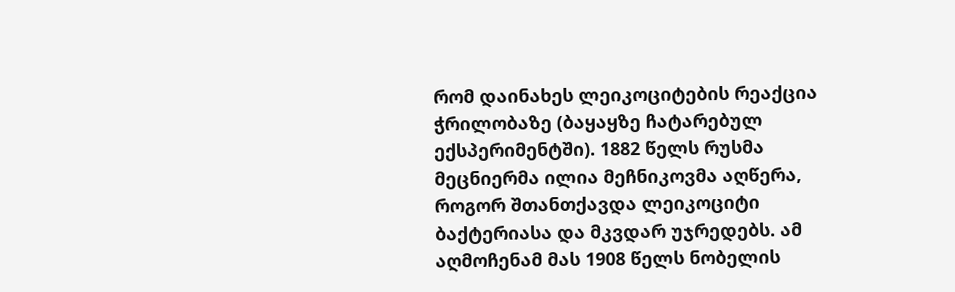რომ დაინახეს ლეიკოციტების რეაქცია ჭრილობაზე (ბაყაყზე ჩატარებულ ექსპერიმენტში). 1882 წელს რუსმა მეცნიერმა ილია მეჩნიკოვმა აღწერა, როგორ შთანთქავდა ლეიკოციტი ბაქტერიასა და მკვდარ უჯრედებს. ამ აღმოჩენამ მას 1908 წელს ნობელის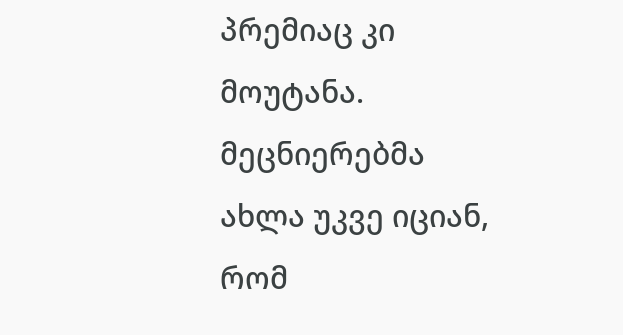პრემიაც კი მოუტანა.
მეცნიერებმა ახლა უკვე იციან, რომ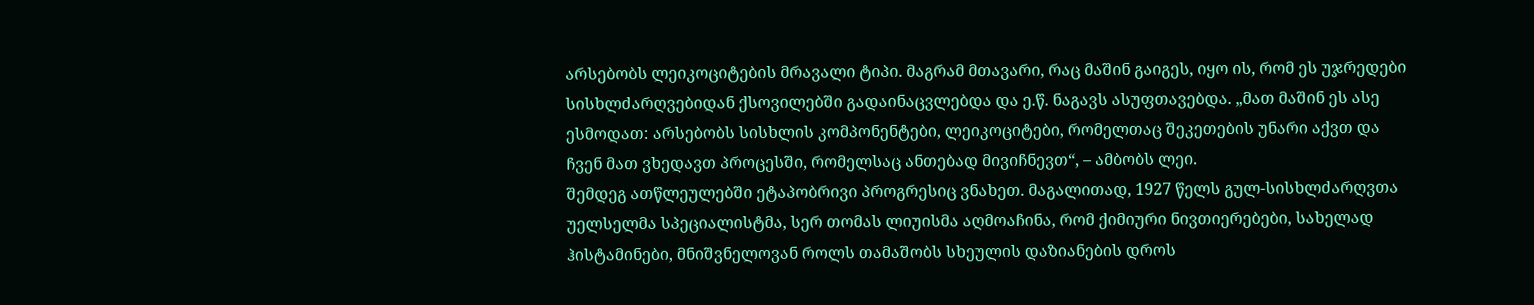არსებობს ლეიკოციტების მრავალი ტიპი. მაგრამ მთავარი, რაც მაშინ გაიგეს, იყო ის, რომ ეს უჯრედები სისხლძარღვებიდან ქსოვილებში გადაინაცვლებდა და ე.წ. ნაგავს ასუფთავებდა. „მათ მაშინ ეს ასე ესმოდათ: არსებობს სისხლის კომპონენტები, ლეიკოციტები, რომელთაც შეკეთების უნარი აქვთ და ჩვენ მათ ვხედავთ პროცესში, რომელსაც ანთებად მივიჩნევთ“, – ამბობს ლეი.
შემდეგ ათწლეულებში ეტაპობრივი პროგრესიც ვნახეთ. მაგალითად, 1927 წელს გულ-სისხლძარღვთა უელსელმა სპეციალისტმა, სერ თომას ლიუისმა აღმოაჩინა, რომ ქიმიური ნივთიერებები, სახელად ჰისტამინები, მნიშვნელოვან როლს თამაშობს სხეულის დაზიანების დროს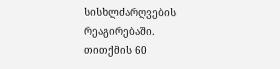სისხლძარღვების რეაგირებაში. თითქმის 60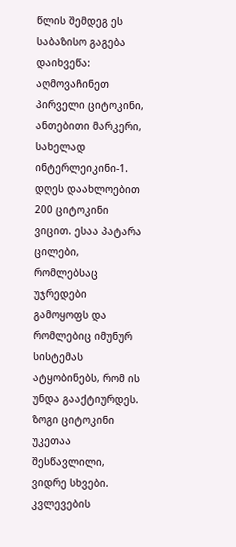წლის შემდეგ ეს საბაზისო გაგება დაიხვეწა: აღმოვაჩინეთ პირველი ციტოკინი, ანთებითი მარკერი, სახელად ინტერლეიკინი-1. დღეს დაახლოებით 200 ციტოკინი ვიცით. ესაა პატარა ცილები, რომლებსაც უჯრედები გამოყოფს და რომლებიც იმუნურ სისტემას ატყობინებს, რომ ის უნდა გააქტიურდეს. ზოგი ციტოკინი უკეთაა შესწავლილი, ვიდრე სხვები.
კვლევების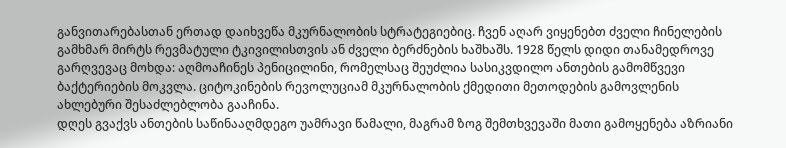განვითარებასთან ერთად დაიხვეწა მკურნალობის სტრატეგიებიც. ჩვენ აღარ ვიყენებთ ძველი ჩინელების გამხმარ მირტს რევმატული ტკივილისთვის ან ძველი ბერძნების ხაშხაშს. 1928 წელს დიდი თანამედროვე გარღვევაც მოხდა: აღმოაჩინეს პენიცილინი, რომელსაც შეუძლია სასიკვდილო ანთების გამომწვევი ბაქტერიების მოკვლა. ციტოკინების რევოლუციამ მკურნალობის ქმედითი მეთოდების გამოვლენის ახლებური შესაძლებლობა გააჩინა.
დღეს გვაქვს ანთების საწინააღმდეგო უამრავი წამალი, მაგრამ ზოგ შემთხვევაში მათი გამოყენება აზრიანი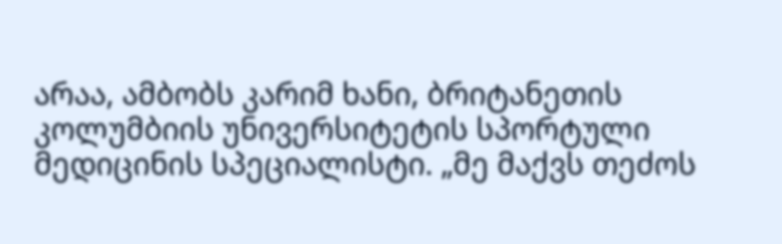არაა, ამბობს კარიმ ხანი, ბრიტანეთის კოლუმბიის უნივერსიტეტის სპორტული მედიცინის სპეციალისტი. „მე მაქვს თეძოს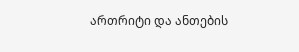ართრიტი და ანთების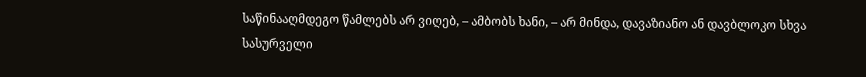საწინააღმდეგო წამლებს არ ვიღებ, – ამბობს ხანი, – არ მინდა, დავაზიანო ან დავბლოკო სხვა სასურველი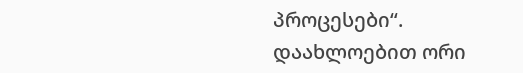პროცესები“.
დაახლოებით ორი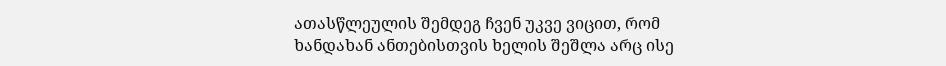ათასწლეულის შემდეგ ჩვენ უკვე ვიცით, რომ ხანდახან ანთებისთვის ხელის შეშლა არც ისე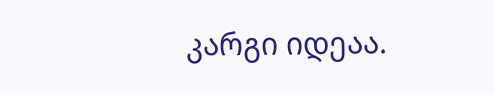კარგი იდეაა.